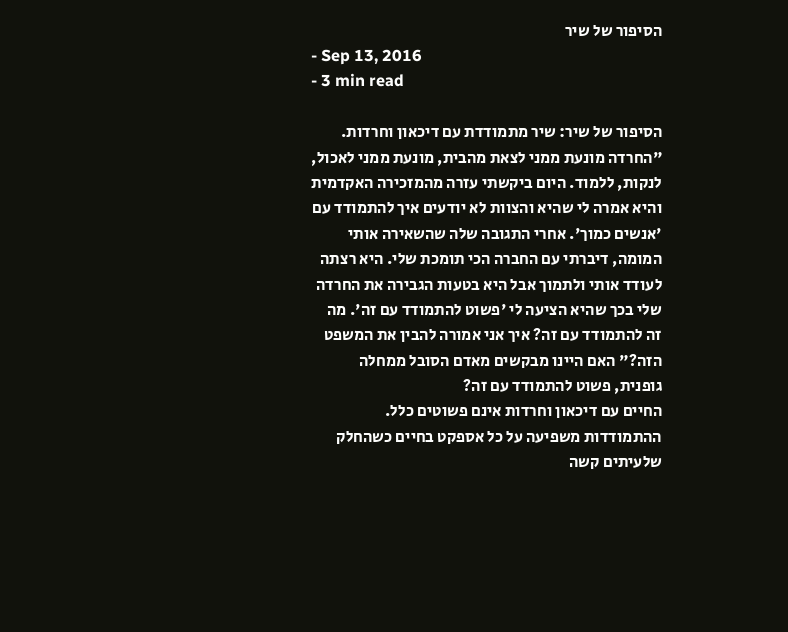הסיפור של שיר
- Sep 13, 2016
- 3 min read

הסיפור של שיר: שיר מתמודדת עם דיכאון וחרדות.
"החרדה מונעת ממני לצאת מהבית, מונעת ממני לאכול, לנקות, ללמוד. היום ביקשתי עזרה מהמזכירה האקדמית והיא אמרה לי שהיא והצוות לא יודעים איך להתמודד עם 'אנשים כמוך'. אחרי התגובה שלה שהשאירה אותי המומה, דיברתי עם החברה הכי תומכת שלי. היא רצתה לעודד אותי ולתמוך אבל היא בטעות הגבירה את החרדה שלי בכך שהיא הציעה לי 'פשוט להתמודד עם זה'. מה זה להתמודד עם זה? איך אני אמורה להבין את המשפט הזה?" האם היינו מבקשים מאדם הסובל ממחלה גופנית, פשוט להתמודד עם זה?
החיים עם דיכאון וחרדות אינם פשוטים כלל. ההתמודדות משפיעה על כל אספקט בחיים כשהחלק שלעיתים קשה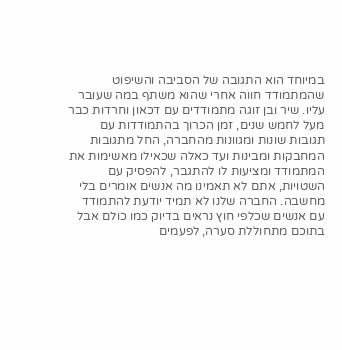במיוחד הוא התגובה של הסביבה והשיפוט שהמתמודד חווה אחרי שהוא משתף במה שעובר עליו. שיר ובן זוגה מתמודדים עם דכאון וחרדות כבר מעל לחמש שנים, זמן הכרוך בהתמודדות עם תגובות שונות ומגוונות מהחברה, החל מתגובות המחבקות ומבינות ועד כאלה שכאילו מאשימות את המתמודד ומציעות לו להתגבר, להפסיק עם השטויות, אתם לא תאמינו מה אנשים אומרים בלי מחשבה. החברה שלנו לא תמיד יודעת להתמודד עם אנשים שכלפי חוץ נראים בדיוק כמו כולם אבל בתוכם מתחוללת סערה, לפעמים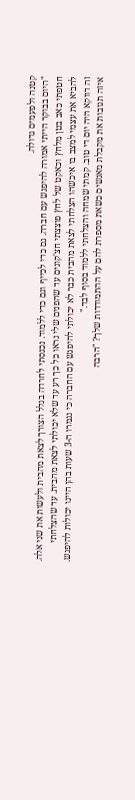קטנה ולפעמים גדולה.
"היום בבוקר הייתי אמורה להיפגש עם חברה. גם כדי לכייף וגם כדי ללמוד. נכנסתי לחרדה בגלל הצורך לצאת מהבית ולעשות את שני אלה. חטפתי כאב בטן מלחץ וכאקט של לחץ פוצצתי חצ'קונים עד שהפנים שלי נראו כל כך רע עד שלא יכולתי לצאת מהבית. עד שהצלחתי להביא את עצמי למצב בו איכשהו הצלחתי לצאת מהבית כבר לא יכולתי להיפגש עם החברה כי נגמרו ה-3 שעות בהן היינו יכולות להיפגש. זה דווקא היה יום די טוב. קמתי שמחה והצלחתי ללמוד בסוף לבד."
איזה תגובות את מקבלת מאנשים כשאת מספרת להם על ההתמודדות שלך? "הרבה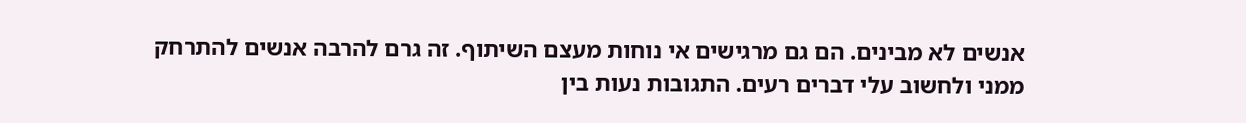אנשים לא מבינים. הם גם מרגישים אי נוחות מעצם השיתוף. זה גרם להרבה אנשים להתרחק ממני ולחשוב עלי דברים רעים. התגובות נעות בין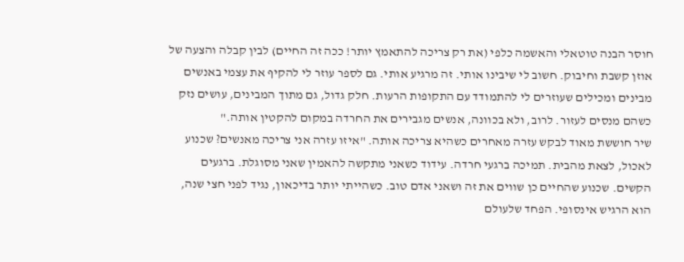חוסר הבנה טוטאלי והאשמה כלפי (את רק צריכה להתאמץ יותר! ככה זה החיים) לבין קבלה והצעה של אוזן קשבת וחיבוק. חשוב לי שיבינו אותי. זה מרגיע אותי. גם לספר עוזר לי להקיף את עצמי באנשים מבינים ומכילים שעוזרים לי להתמודד עם התקופות הרעות. חלק גדול, גם מתוך המבינים, עושים נזק כשהם מנסים לעזור. לרוב, ולא בכוונה, אנשים מגבירים את החרדה במקום להקטין אותה."
שיר חוששת מאוד לבקש עזרה מאחרים כשהיא צריכה אותה. "איזו עזרה אני צריכה מאנשים? שכנוע לאכול, לצאת מהבית. תמיכה ברגעי חרדה. עידוד כשאני מתקשה להאמין שאני מסוגלת. ברגעים הקשים. שכנוע שהחיים כן שווים את זה ושאני אדם טוב. כשהייתי יותר בדיכאון, נגיד לפני חצי שנה, הוא הרגיש אינסופי. הפחד שלעולם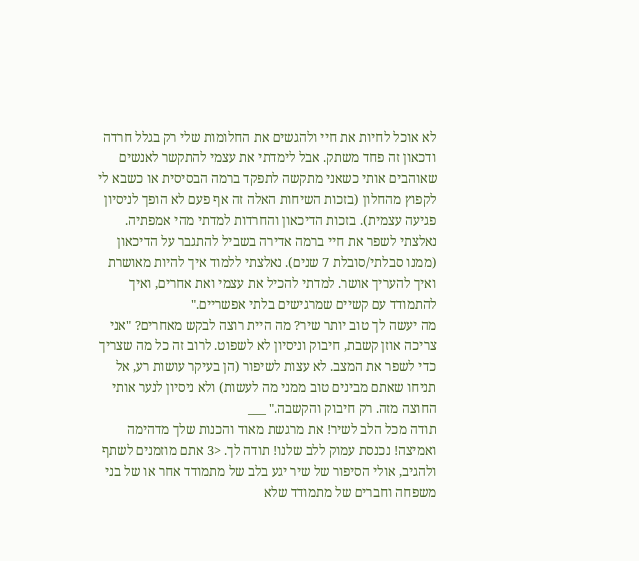לא אוכל לחיות את חיי ולהגשים את החלומות שלי רק בגלל חרדה ודכאון זה פחד משתק. אבל לימדתי את עצמי להתקשר לאנשים שאוהבים אותי כשאני מתקשה לתפקד ברמה הבסיסית או כשבא לי לקפוץ מהחלון (בזכות השיחות האלה זה אף פעם לא הופך לניסיון פגיעה עצמית). בזכות הדיכאון והחרדות למדתי מהי אמפתיה. נאלצתי לשפר את חיי ברמה אדירה בשביל להתגבר על הדיכאון (ממנו סבלתי/סובלת 7 שנים). נאלצתי ללמוד איך להיות מאושרת ואיך להעריך אושר. למדתי להכיל את עצמי ואת אחרים, ואיך להתמודד עם קשיים שמרגישים בלתי אפשריים."
מה יעשה לך טוב יותר שיר? מה היית רוצה לבקש מאחרים? "אני צריכה אוזן קשבת, חיבוק וניסיון לא לשפוט. לרוב זה כל מה שצריך כדי לשפר את המצב. לא עצות לשיפור (הן בעיקר עושות רע, אל תניחו שאתם מבינים טוב ממני מה לעשות) ולא ניסיון לנער אותי החוצה מזה. רק חיבוק והקשבה." ___
תודה מכל הלב לשיר! את מרגשת מאוד והכנות שלך מדהימה ואמיצה! נכנסת עמוק ללב שלנו! תודה לך. <3 אתם מוזמנים לשתף ולהגיב, אולי הסיפור של שיר יגע בלב של מתמודד אחר או של בני משפחה וחברים של מתמודד שלא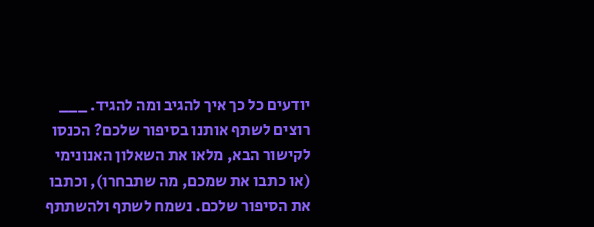יודעים כל כך איך להגיב ומה להגיד. ___
רוצים לשתף אותנו בסיפור שלכם? הכנסו לקישור הבא, מלאו את השאלון האנונימי (או כתבו את שמכם, מה שתבחרו), וכתבו את הסיפור שלכם. נשמח לשתף ולהשתתף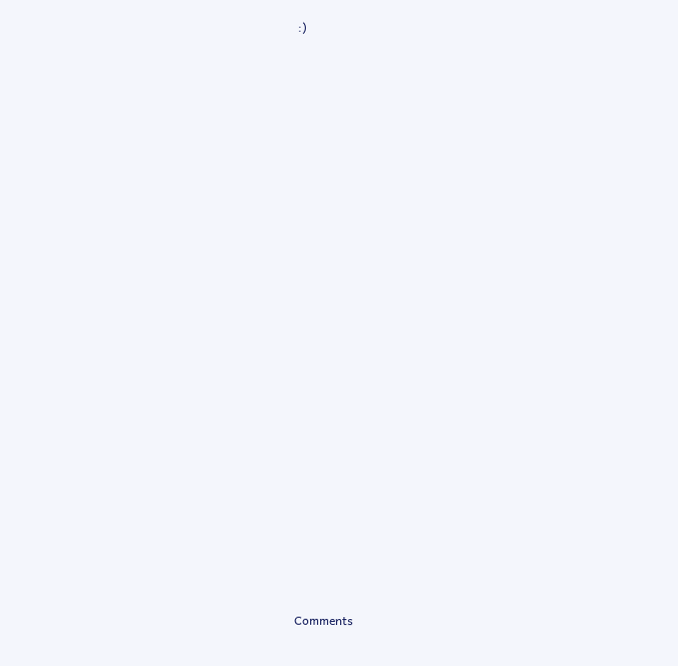:)






















Comments